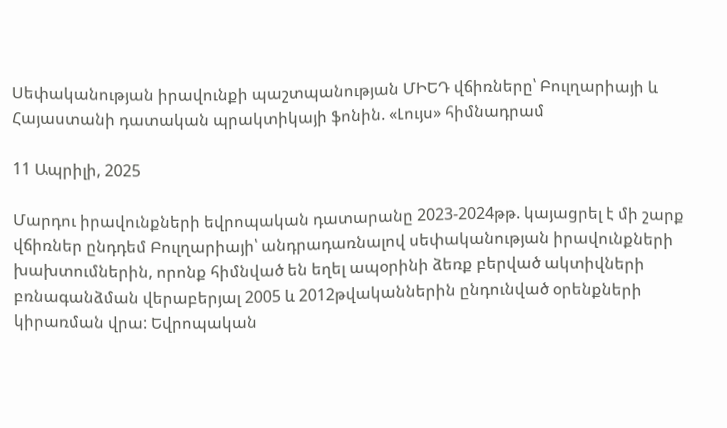Սեփականության իրավունքի պաշտպանության ՄԻԵԴ վճիռները՝ Բուլղարիայի և Հայաստանի դատական պրակտիկայի ֆոնին. «Լույս» հիմնադրամ

11 Ապրիլի, 2025

Մարդու իրավունքների եվրոպական դատարանը 2023-2024թթ. կայացրել է մի շարք վճիռներ ընդդեմ Բուլղարիայի՝ անդրադառնալով սեփականության իրավունքների խախտումներին, որոնք հիմնված են եղել ապօրինի ձեռք բերված ակտիվների բռնագանձման վերաբերյալ 2005 և 2012թվականներին ընդունված օրենքների կիրառման վրա: Եվրոպական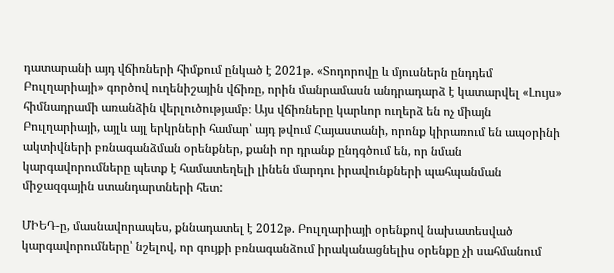դատարանի այդ վճիռների հիմքում ընկած է 2021թ. «Տոդորովը և մյուսներն ընդդեմ Բուլղարիայի» գործով ուղենիշային վճիռը, որին մանրամասն անդրադարձ է կատարվել «Լույս» հիմնադրամի առանձին վերլուծությամբ։ Այս վճիռները կարևոր ուղերձ են ոչ միայն Բուլղարիայի, այլև այլ երկրների համար՝ այդ թվում Հայաստանի, որոնք կիրառում են ապօրինի ակտիվների բռնագանձման օրենքներ, քանի որ դրանք ընդգծում են, որ նման կարգավորումները պետք է համատեղելի լինեն մարդու իրավունքների պահպանման միջազգային ստանդարտների հետ:

ՄԻԵԴ-ը, մասնավորապես, քննադատել է 2012թ. Բուլղարիայի օրենքով նախատեսված կարգավորումները՝ նշելով, որ գույքի բռնագանձում իրականացնելիս օրենքը չի սահմանում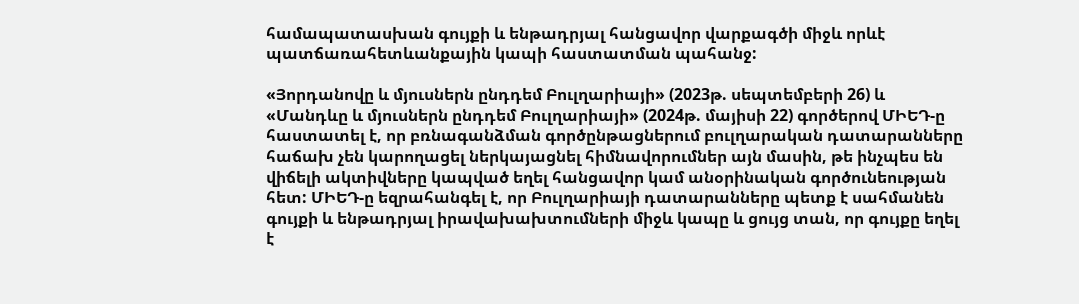համապատասխան գույքի և ենթադրյալ հանցավոր վարքագծի միջև որևէ պատճառահետևանքային կապի հաստատման պահանջ:

«Յորդանովը և մյուսներն ընդդեմ Բուլղարիայի» (2023թ. սեպտեմբերի 26) և «Մանդևը և մյուսներն ընդդեմ Բուլղարիայի» (2024թ. մայիսի 22) գործերով ՄԻԵԴ-ը հաստատել է, որ բռնագանձման գործընթացներում բուլղարական դատարանները հաճախ չեն կարողացել ներկայացնել հիմնավորումներ այն մասին, թե ինչպես են վիճելի ակտիվները կապված եղել հանցավոր կամ անօրինական գործունեության հետ: ՄԻԵԴ-ը եզրահանգել է, որ Բուլղարիայի դատարանները պետք է սահմանեն գույքի և ենթադրյալ իրավախախտումների միջև կապը և ցույց տան, որ գույքը եղել է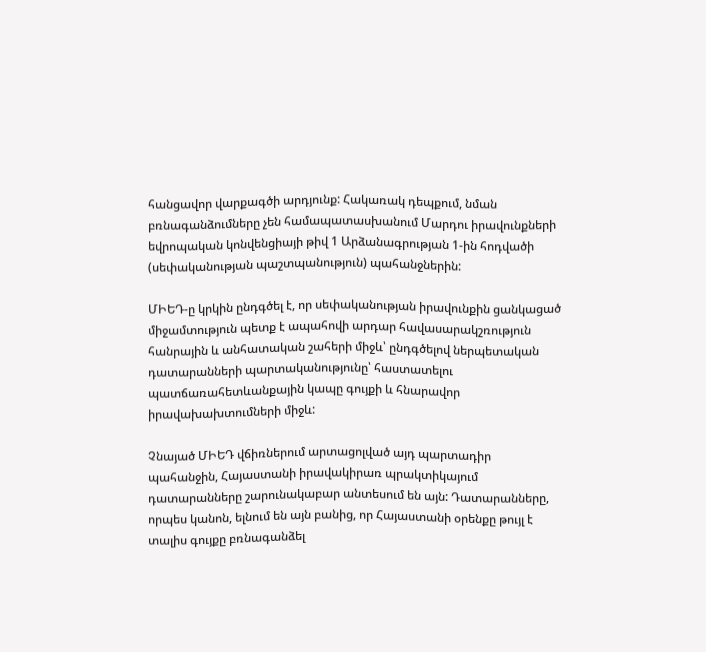հանցավոր վարքագծի արդյունք: Հակառակ դեպքում, նման բռնագանձումները չեն համապատասխանում Մարդու իրավունքների եվրոպական կոնվենցիայի թիվ 1 Արձանագրության 1-ին հոդվածի (սեփականության պաշտպանություն) պահանջներին:

ՄԻԵԴ-ը կրկին ընդգծել է, որ սեփականության իրավունքին ցանկացած միջամտություն պետք է ապահովի արդար հավասարակշռություն հանրային և անհատական շահերի միջև՝ ընդգծելով ներպետական դատարանների պարտականությունը՝ հաստատելու պատճառահետևանքային կապը գույքի և հնարավոր իրավախախտումների միջև:

Չնայած ՄԻԵԴ վճիռներում արտացոլված այդ պարտադիր պահանջին, Հայաստանի իրավակիրառ պրակտիկայում դատարանները շարունակաբար անտեսում են այն: Դատարանները, որպես կանոն, ելնում են այն բանից, որ Հայաստանի օրենքը թույլ է տալիս գույքը բռնագանձել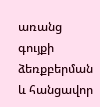առանց գույքի ձեռքբերման և հանցավոր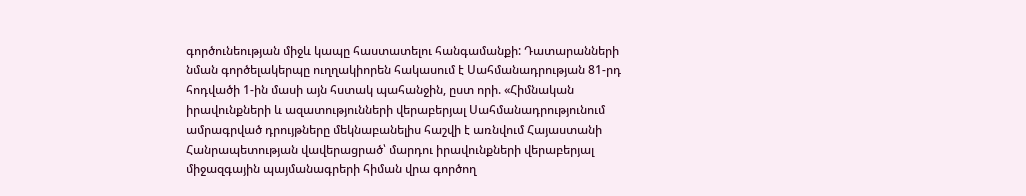գործունեության միջև կապը հաստատելու հանգամանքի: Դատարանների նման գործելակերպը ուղղակիորեն հակասում է Սահմանադրության 81-րդ հոդվածի 1-ին մասի այն հստակ պահանջին, ըստ որի. «Հիմնական իրավունքների և ազատությունների վերաբերյալ Սահմանադրությունում ամրագրված դրույթները մեկնաբանելիս հաշվի է առնվում Հայաստանի Հանրապետության վավերացրած՝ մարդու իրավունքների վերաբերյալ միջազգային պայմանագրերի հիման վրա գործող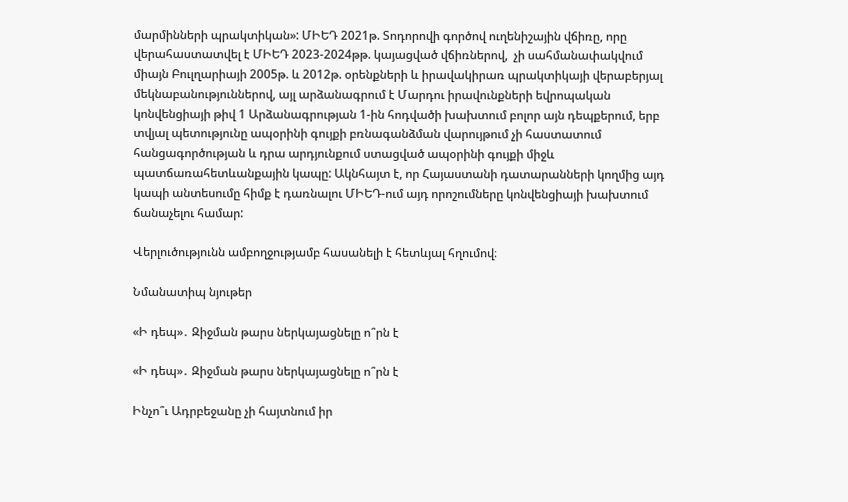մարմինների պրակտիկան»: ՄԻԵԴ 2021թ. Տոդորովի գործով ուղենիշային վճիռը, որը  վերահաստատվել է ՄԻԵԴ 2023-2024թթ. կայացված վճիռներով,  չի սահմանափակվում միայն Բուլղարիայի 2005թ. և 2012թ. օրենքների և իրավակիրառ պրակտիկայի վերաբերյալ մեկնաբանություններով, այլ արձանագրում է Մարդու իրավունքների եվրոպական կոնվենցիայի թիվ 1 Արձանագրության 1-ին հոդվածի խախտում բոլոր այն դեպքերում, երբ տվյալ պետությունը ապօրինի գույքի բռնագանձման վարույթում չի հաստատում հանցագործության և դրա արդյունքում ստացված ապօրինի գույքի միջև պատճառահետևանքային կապը: Ակնհայտ է, որ Հայաստանի դատարանների կողմից այդ կապի անտեսումը հիմք է դառնալու ՄԻԵԴ-ում այդ որոշումները կոնվենցիայի խախտում ճանաչելու համար:

Վերլուծությունն ամբողջությամբ հասանելի է հետևյալ հղումով։

Նմանատիպ նյութեր

«Ի դեպ»․ Զիջման թարս ներկայացնելը ո՞րն է

«Ի դեպ»․ Զիջման թարս ներկայացնելը ո՞րն է

Ինչո՞ւ Ադրբեջանը չի հայտնում իր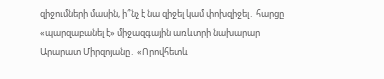զիջումների մասին, ի՞նչ է նա զիջել կամ փոխզիջել․ հարցը «պարզաբանել է» միջազգային առևտրի նախարար Արարատ Միրզոյանը․ «Որովհետև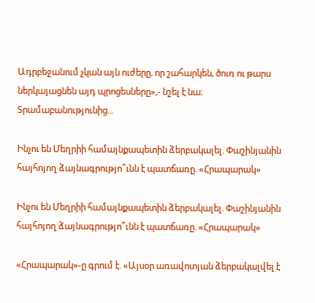Ադրբեջանում չկան այն ուժերը, որ շահարկեն, ծուռ ու թարս ներկայացնեն այդ պրոցեսները»,- նշել է նա։ Տրամաբանությունից...

Ինչու են Մեղրիի համայնքապետին ձերբակալել. Փաշինյանին հայհոյող ձայնագրությո՞ւնն է պատճառը. «Հրապարակ»

Ինչու են Մեղրիի համայնքապետին ձերբակալել. Փաշինյանին հայհոյող ձայնագրությո՞ւնն է պատճառը. «Հրապարակ»

«Հրապարակ»-ը գրում է. «Այսօր առավոտյան ձերբակալվել է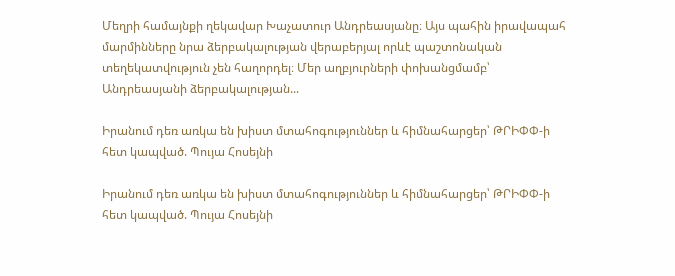Մեղրի համայնքի ղեկավար Խաչատուր Անդրեասյանը։ Այս պահին իրավապահ մարմինները նրա ձերբակալության վերաբերյալ որևէ պաշտոնական տեղեկատվություն չեն հաղորդել։ Մեր աղբյուրների փոխանցմամբ՝ Անդրեասյանի ձերբակալության...

Իրանում դեռ առկա են խիստ մտահոգություններ և հիմնահարցեր՝ ԹՐԻՓՓ-ի հետ կապված. Պույա Հոսեյնի

Իրանում դեռ առկա են խիստ մտահոգություններ և հիմնահարցեր՝ ԹՐԻՓՓ-ի հետ կապված. Պույա Հոսեյնի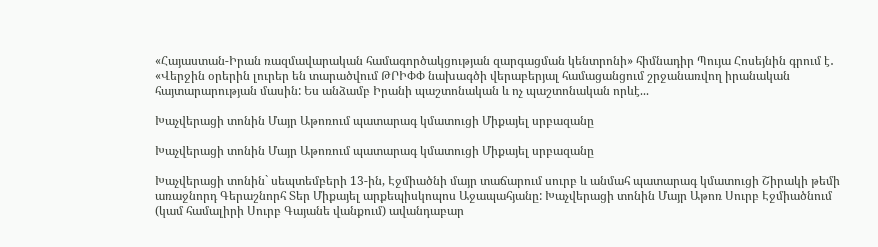«Հայաստան-Իրան ռազմավարական համագործակցության զարգացման կենտրոնի» հիմնադիր Պույա Հոսեյնին գրում է․ «Վերջին օրերին լուրեր են տարածվում ԹՐԻՓՓ նախագծի վերաբերյալ համացանցում շրջանառվող իրանական հայտարարության մասին: Ես անձամբ Իրանի պաշտոնական և ոչ պաշտոնական որևէ...

Խաչվերացի տոնին Մայր Աթոռում պատարագ կմատուցի Միքայել սրբազանը

Խաչվերացի տոնին Մայր Աթոռում պատարագ կմատուցի Միքայել սրբազանը

Խաչվերացի տոնին` սեպտեմբերի 13-ին, Էջմիածնի մայր տաճարում սուրբ և անմահ պատարագ կմատուցի Շիրակի թեմի առաջնորդ Գերաշնորհ Տեր Միքայել արքեպիսկոպոս Աջապահյանը: Խաչվերացի տոնին Մայր Աթոռ Սուրբ Էջմիածնում (կամ համալիրի Սուրբ Գայանե վանքում) ավանդաբար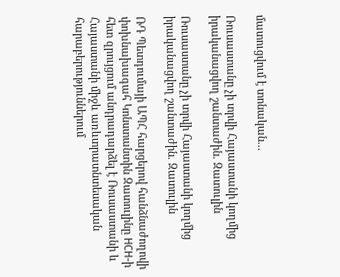մատուցվում է տոնական...

Ռուսաստանը չի տրվի Հայաստանի կողմից իրականացվող շանտաժին. Զատուլին

Ռուսաստանը չի տրվի Հայաստանի կողմից իրականացվող շանտաժին. Զատուլին

ՌԴ Պետդումայի ԱՊՀ հարցերով հանձնաժողովի փոխնախագահ Կոնստանտին Զատուլինը НСН-ի հետ զրույցում անդրադարձել է Ռուսաստանի և Հայաստանի միջև առևտրատնտեսական հարաբերություններում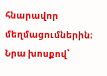հնարավոր մեղմացումներին։ Նրա խոսքով՝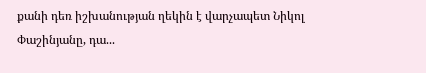քանի դեռ իշխանության ղեկին է վարչապետ Նիկոլ Փաշինյանը, դա...